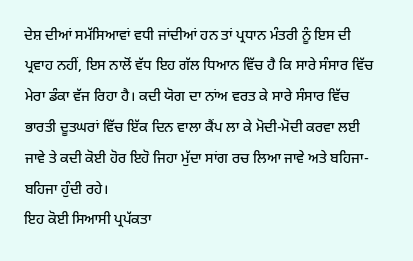ਦੇਸ਼ ਦੀਆਂ ਸਮੱਸਿਆਵਾਂ ਵਧੀ ਜਾਂਦੀਆਂ ਹਨ ਤਾਂ ਪ੍ਰਧਾਨ ਮੰਤਰੀ ਨੂੰ ਇਸ ਦੀ ਪ੍ਰਵਾਹ ਨਹੀਂ, ਇਸ ਨਾਲੋਂ ਵੱਧ ਇਹ ਗੱਲ ਧਿਆਨ ਵਿੱਚ ਹੈ ਕਿ ਸਾਰੇ ਸੰਸਾਰ ਵਿੱਚ ਮੇਰਾ ਡੰਕਾ ਵੱਜ ਰਿਹਾ ਹੈ। ਕਦੀ ਯੋਗ ਦਾ ਨਾਂਅ ਵਰਤ ਕੇ ਸਾਰੇ ਸੰਸਾਰ ਵਿੱਚ ਭਾਰਤੀ ਦੂਤਘਰਾਂ ਵਿੱਚ ਇੱਕ ਦਿਨ ਵਾਲਾ ਕੈਂਪ ਲਾ ਕੇ ਮੋਦੀ-ਮੋਦੀ ਕਰਵਾ ਲਈ ਜਾਵੇ ਤੇ ਕਦੀ ਕੋਈ ਹੋਰ ਇਹੋ ਜਿਹਾ ਮੁੱਦਾ ਸਾਂਗ ਰਚ ਲਿਆ ਜਾਵੇ ਅਤੇ ਬਹਿਜਾ-ਬਹਿਜਾ ਹੁੰਦੀ ਰਹੇ।
ਇਹ ਕੋਈ ਸਿਆਸੀ ਪ੍ਰਪੱਕਤਾ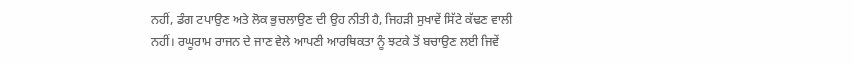ਨਹੀਂ, ਡੰਗ ਟਪਾਉਣ ਅਤੇ ਲੋਕ ਭੁਚਲਾਉਣ ਦੀ ਉਹ ਨੀਤੀ ਹੈ, ਜਿਹੜੀ ਸੁਖਾਵੇਂ ਸਿੱਟੇ ਕੱਢਣ ਵਾਲੀ ਨਹੀਂ। ਰਘੂਰਾਮ ਰਾਜਨ ਦੇ ਜਾਣ ਵੇਲੇ ਆਪਣੀ ਆਰਥਿਕਤਾ ਨੂੰ ਝਟਕੇ ਤੋਂ ਬਚਾਉਣ ਲਈ ਜਿਵੇਂ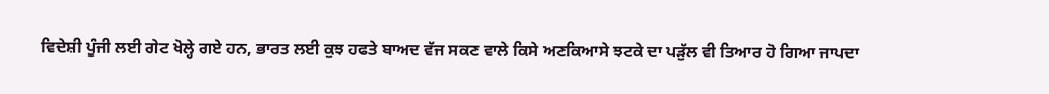ਵਿਦੇਸ਼ੀ ਪੂੰਜੀ ਲਈ ਗੇਟ ਖੋਲ੍ਹੇ ਗਏ ਹਨ, ਭਾਰਤ ਲਈ ਕੁਝ ਹਫਤੇ ਬਾਅਦ ਵੱਜ ਸਕਣ ਵਾਲੇ ਕਿਸੇ ਅਣਕਿਆਸੇ ਝਟਕੇ ਦਾ ਪੜੁੱਲ ਵੀ ਤਿਆਰ ਹੋ ਗਿਆ ਜਾਪਦਾ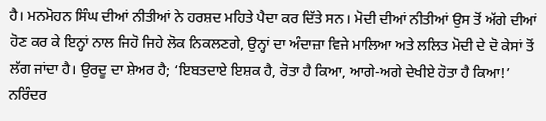ਹੈ। ਮਨਮੋਹਨ ਸਿੰਘ ਦੀਆਂ ਨੀਤੀਆਂ ਨੇ ਹਰਸ਼ਦ ਮਹਿਤੇ ਪੈਦਾ ਕਰ ਦਿੱਤੇ ਸਨ। ਮੋਦੀ ਦੀਆਂ ਨੀਤੀਆਂ ਉਸ ਤੋਂ ਅੱਗੇ ਦੀਆਂ ਹੋਣ ਕਰ ਕੇ ਇਨ੍ਹਾਂ ਨਾਲ ਜਿਹੋ ਜਿਹੇ ਲੋਕ ਨਿਕਲਣਗੇ, ਉਨ੍ਹਾਂ ਦਾ ਅੰਦਾਜ਼ਾ ਵਿਜੇ ਮਾਲਿਆ ਅਤੇ ਲਲਿਤ ਮੋਦੀ ਦੇ ਦੋ ਕੇਸਾਂ ਤੋਂ ਲੱਗ ਜਾਂਦਾ ਹੈ। ਉਰਦੂ ਦਾ ਸ਼ੇਅਰ ਹੈ; ‘ਇਬਤਦਾਏ ਇਸ਼ਕ ਹੈ, ਰੋਤਾ ਹੈ ਕਿਆ, ਆਗੇ-ਅਗੇ ਦੇਖੀਏ ਹੋਤਾ ਹੈ ਕਿਆ!’ ਨਰਿੰਦਰ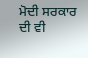ਮੋਦੀ ਸਰਕਾਰ ਦੀ ਵੀ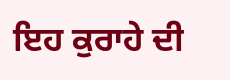ਇਹ ਕੁਰਾਹੇ ਦੀ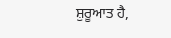ਸ਼ੁਰੂਆਤ ਹੈ,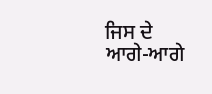ਜਿਸ ਦੇ ਆਗੇ-ਆਗੇ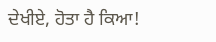ਦੇਖੀਏ, ਹੋਤਾ ਹੈ ਕਿਆ!